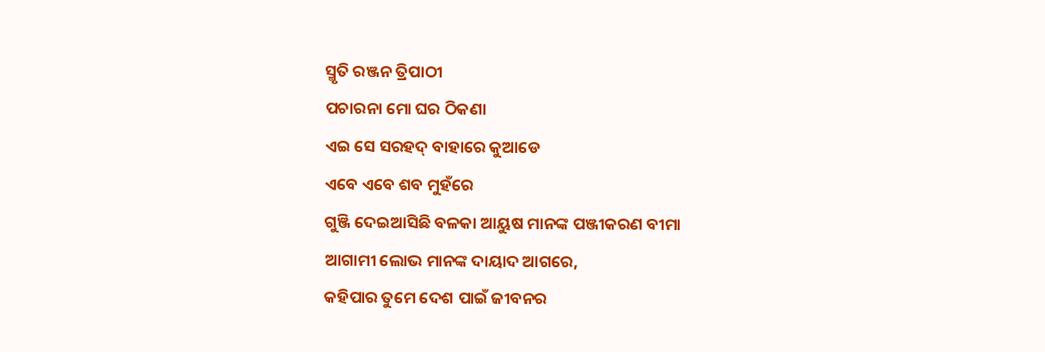ସ୍ମୃତି ରଞ୍ଜନ ତ୍ରିପାଠୀ
ପଚାରନା ମୋ ଘର ଠିକଣା
ଏଇ ସେ ସରହଦ୍ ବାହାରେ କୁଆଡେ
ଏବେ ଏବେ ଶବ ମୁହଁରେ
ଗୁଞ୍ଜି ଦେଇଆସିଛି ବଳକା ଆୟୁଷ ମାନଙ୍କ ପଞ୍ଜୀକରଣ ବୀମା
ଆଗାମୀ ଲୋଭ ମାନଙ୍କ ଦାୟାଦ ଆଗରେ,
କହିପାର ତୁମେ ଦେଶ ପାଇଁ ଜୀବନର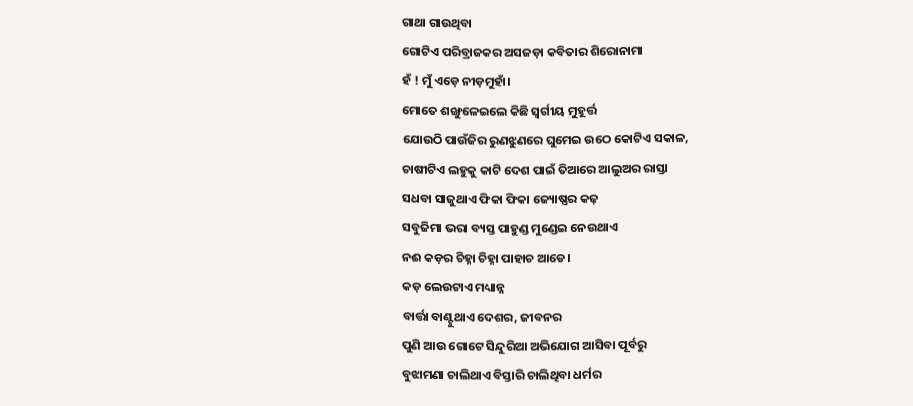ଗାଥା ଗାଉଥିବା
ଗୋଟିଏ ପରିବ୍ରାଜକର ଅସଜଡ଼ା କବିତାର ଶିରୋନାମା
ହଁ ! ମୁଁ ଏଡ଼େ ନୀଡ଼ମୁହାଁ।
ମୋତେ ଶଙ୍ଖୁଳେଇଲେ କିଛି ସ୍ବର୍ଗୀୟ ମୁହୂର୍ତ୍ତ
ଯୋଉଠି ପାଉଁଜିର ରୁଣଝୁଣରେ ଘୁମେଇ ଉଠେ କୋଟିଏ ସକାଳ,
ଚାଷୀଟିଏ ଲହୁକୁ କାଟି ଦେଶ ପାଇଁ ତିଆରେ ଆଲୁଅର ରାସ୍ତା
ସଧବା ସାଜୁଥାଏ ଫିକା ଫିକା ଜ୍ୟୋଷ୍ଣର କଢ଼
ସବୁଜିମା ଭରା ବ୍ୟସ୍ତ ପାହୁଣ୍ଡ ମୁଣ୍ଡେଇ ନେଉଥାଏ
ନଈ କଡ଼ର ଚିହ୍ନା ଚିହ୍ନା ପାହାଚ ଆଡେ।
କଡ଼ ଲେଉଟାଏ ମଧ୍ୟାନ୍ନ
ବାର୍ତ୍ତା ବାଣ୍ଟୁଥାଏ ଦେଶର, ଜୀବନର
ପୁଣି ଆଉ ଗୋଟେ ସିନ୍ଦୁରିଆ ଅଭିଯୋଗ ଆସିବା ପୂର୍ବରୁ
ବୁଝାମଣା ଚାଲିଥାଏ ବିସ୍ତାରି ଚାଲିଥିବା ଧର୍ମର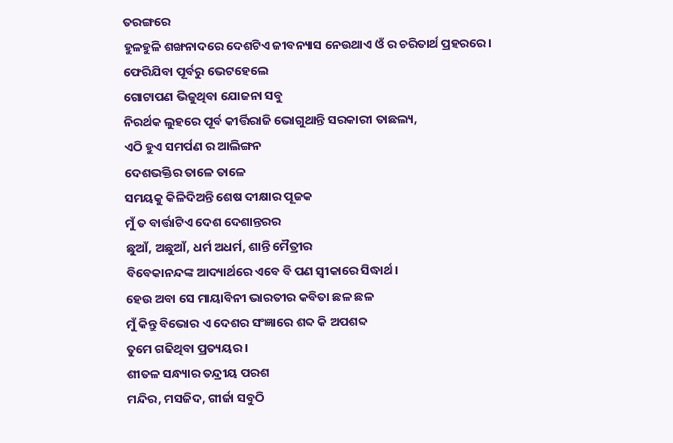ତରଙ୍ଗରେ
ହୁଳହୁଳି ଶଙ୍ଖନାଦରେ ଦେଶଟିଏ ଜୀବନ୍ୟାସ ନେଉଥାଏ ଓଁ ର ଚରିତାର୍ଥ ପ୍ରହରରେ।
ଫେରିଯିବା ପୂର୍ବରୁ ଭେଟହେଲେ
ଗୋଟାପଣ ଭିଜୁଥିବା ଯୋଜନା ସବୁ
ନିରର୍ଥକ ଲୁହରେ ପୂର୍ବ କୀର୍ତ୍ତିରାଜି ଭୋଗୁଥାନ୍ତି ସରକାରୀ ତାଛଲ୍ୟ,
ଏଠି ହୁଏ ସମର୍ପଣ ର ଆଲିଙ୍ଗନ
ଦେଶଭକ୍ତିର ତାଳେ ତାଳେ
ସମୟକୁ କିଳିଦିଅନ୍ତି ଶେଷ ଦୀକ୍ଷାର ପୂଜକ
ମୁଁ ତ ବାର୍ତ୍ତାଟିଏ ଦେଶ ଦେଶାନ୍ତରର
ଛୁଆଁ, ଅଛୁଆଁ, ଧର୍ମ ଅଧର୍ମ, ଶାନ୍ତି ମୈତ୍ରୀର
ବିବେକାନନ୍ଦଙ୍କ ଆଦ୍ୟାର୍ଥରେ ଏବେ ବି ପଣ ସ୍ବୀକାରେ ସିଦ୍ଧାର୍ଥ।
ହେଉ ଅବା ସେ ମାୟାବିନୀ ଭାରତୀର କବିତା ଛଳ ଛଳ
ମୁଁ କିନ୍ତୁ ବିଭୋର ଏ ଦେଶର ସଂଜ୍ଞାରେ ଶବ୍ଦ କି ଅପଶବ୍ଦ
ତୁମେ ଗଢିଥିବା ପ୍ରତ୍ୟୟର।
ଶୀତଳ ସନ୍ଧ୍ୟାର ତନ୍ଦ୍ରୀୟ ପରଶ
ମନ୍ଦିର, ମସଜିଦ, ଗୀର୍ଜା ସବୁଠି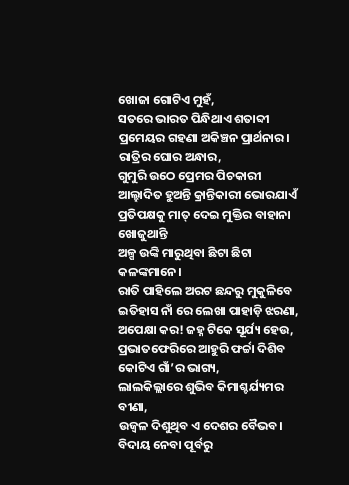ଖୋଜା ଗୋଟିଏ ମୁହଁ,
ସତରେ ଭାରତ ପିନ୍ଧିଥାଏ ଶତାବ୍ଦୀ ପ୍ରମେୟର ଗହଣା ଅକିଞ୍ଚନ ପ୍ରାର୍ଥନାର।
ରାତ୍ରିର ଘୋର ଅନ୍ଧାର,
ଗୁମୁରି ଉଠେ ପ୍ରେମର ପିଚକାରୀ
ଆଲ୍ହାଦିତ ହୁଅନ୍ତି କ୍ରାନ୍ତିକାରୀ ଭୋରଯାଏଁ
ପ୍ରତିପକ୍ଷକୁ ମାତ୍ ଦେଇ ମୁକ୍ତିର ବାହାନା ଖୋଜୁଥାନ୍ତି
ଅଳ୍ପ ଉଙ୍କି ମାରୁଥିବା ଛିଟା ଛିଟା କଳଙ୍କମାନେ।
ରାତି ପାହିଲେ ଅରଟ ଛନ୍ଦରୁ ମୁକୁଳିବେ
ଇତିହାସ ନାଁ ରେ ଲେଖା ପାହାଡ଼ି ଝରଣା,
ଅପେକ୍ଷା କର! ଜହ୍ନ ଟିକେ ସୂର୍ଯ୍ୟ ହେଉ,
ପ୍ରଭାତଫେରିରେ ଆହୁରି ଫର୍ଚ୍ଚା ଦିଶିବ କୋଟିଏ ଗାଁ’ର ଭାଗ୍ୟ,
ଲାଲକିଲ୍ଲାରେ ଶୁଭିବ କିମାଶ୍ଚର୍ଯ୍ୟମର ବୀଣା,
ଉଜ୍ଵଳ ଦିଶୁଥିବ ଏ ଦେଶର ବୈଭବ।
ବିଦାୟ ନେବା ପୂର୍ବରୁ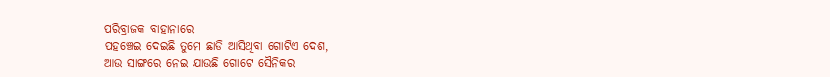ପରିବ୍ରାଜକ ବାହାନାରେ
ପହଞ୍ଚେଇ ଦେଇଛି ତୁମେ ଛାଡି ଆସିଥିବା ଗୋଟିଏ ଦେଶ,
ଆଉ ସାଙ୍ଗରେ ନେଇ ଯାଉଛି ଗୋଟେ ସୈନିକର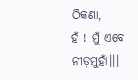ଠିକଣା,
ହଁ ! ମୁଁ ଏବେ ନୀଡ଼ମୁହାଁ।।।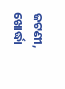ଜଟଣୀ, ଖୋର୍ଦ୍ଧା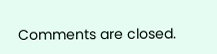Comments are closed.